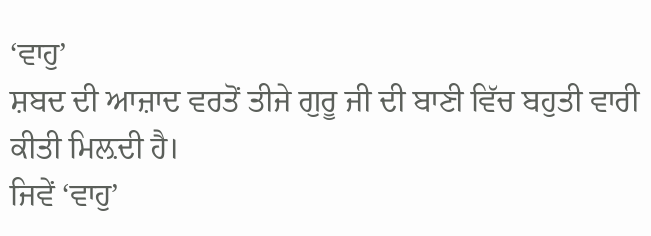‘ਵਾਹੁ’
ਸ਼ਬਦ ਦੀ ਆਜ਼ਾਦ ਵਰਤੋਂ ਤੀਜੇ ਗੁਰੂ ਜੀ ਦੀ ਬਾਣੀ ਵਿੱਚ ਬਹੁਤੀ ਵਾਰੀ ਕੀਤੀ ਮਿਲ਼ਦੀ ਹੈ।
ਜਿਵੇਂ ‘ਵਾਹੁ’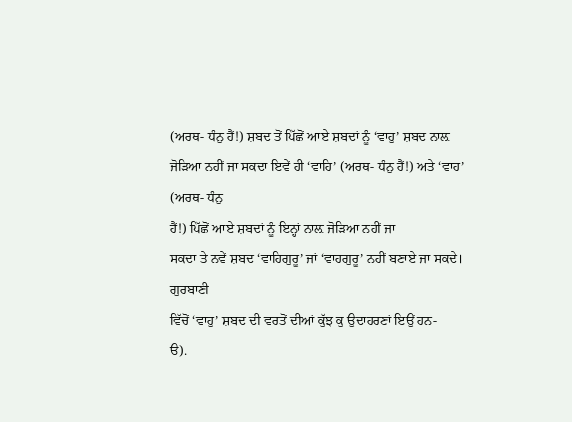(ਅਰਥ- ਧੰਨੁ ਹੈਂ!) ਸ਼ਬਦ ਤੋਂ ਪਿੱਛੋਂ ਆਏ ਸ਼ਬਦਾਂ ਨੂੰ ‘ਵਾਹੁ’ ਸ਼ਬਦ ਨਾਲ਼
ਜੋੜਿਆ ਨਹੀਂ ਜਾ ਸਕਦਾ ਇਵੇਂ ਹੀ ‘ਵਾਹਿ’ (ਅਰਥ- ਧੰਨੁ ਹੈਂ!) ਅਤੇ ‘ਵਾਹ’ (ਅਰਥ- ਧੰਨੁ
ਹੈਂ!) ਪਿੱਛੋਂ ਆਏ ਸ਼ਬਦਾਂ ਨੂੰ ਇਨ੍ਹਾਂ ਨਾਲ਼ ਜੋੜਿਆ ਨਹੀਂ ਜਾ
ਸਕਦਾ ਤੇ ਨਵੇਂ ਸ਼ਬਦ ‘ਵਾਹਿਗੁਰੂ’ ਜਾਂ ‘ਵਾਹਗੁਰੂ’ ਨਹੀਂ ਬਣਾਏ ਜਾ ਸਕਦੇ। ਗੁਰਬਾਣੀ
ਵਿੱਚੋਂ ‘ਵਾਹੁ’ ਸ਼ਬਦ ਦੀ ਵਰਤੋਂ ਦੀਆਂ ਕੁੱਝ ਕੁ ਉਦਾਹਰਣਾਂ ਇਉਂ ਹਨ-
ੳ).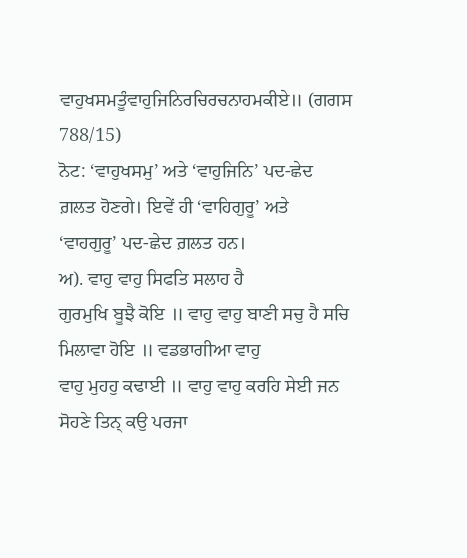ਵਾਹੁਖਸਮਤੂੰਵਾਹੁਜਿਨਿਰਚਿਰਚਨਾਹਮਕੀਏ॥ (ਗਗਸ
788/15)
ਨੋਟ: ‘ਵਾਹੁਖਸਮੁ’ ਅਤੇ ‘ਵਾਹੁਜਿਨਿ’ ਪਦ-ਛੇਦ ਗ਼ਲਤ ਹੋਣਗੇ। ਇਵੇਂ ਹੀ ‘ਵਾਹਿਗੁਰੂ’ ਅਤੇ
‘ਵਾਹਗੁਰੂ’ ਪਦ-ਛੇਦ ਗ਼ਲਤ ਹਨ।
ਅ). ਵਾਹੁ ਵਾਹੁ ਸਿਫਤਿ ਸਲਾਹ ਹੈ
ਗੁਰਮੁਖਿ ਬੂਝੈ ਕੋਇ ॥ ਵਾਹੁ ਵਾਹੁ ਬਾਣੀ ਸਚੁ ਹੈ ਸਚਿ ਮਿਲਾਵਾ ਹੋਇ ॥ ਵਡਭਾਗੀਆ ਵਾਹੁ
ਵਾਹੁ ਮੁਹਹੁ ਕਢਾਈ ॥ ਵਾਹੁ ਵਾਹੁ ਕਰਹਿ ਸੇਈ ਜਨ ਸੋਹਣੇ ਤਿਨ੍ ਕਉ ਪਰਜਾ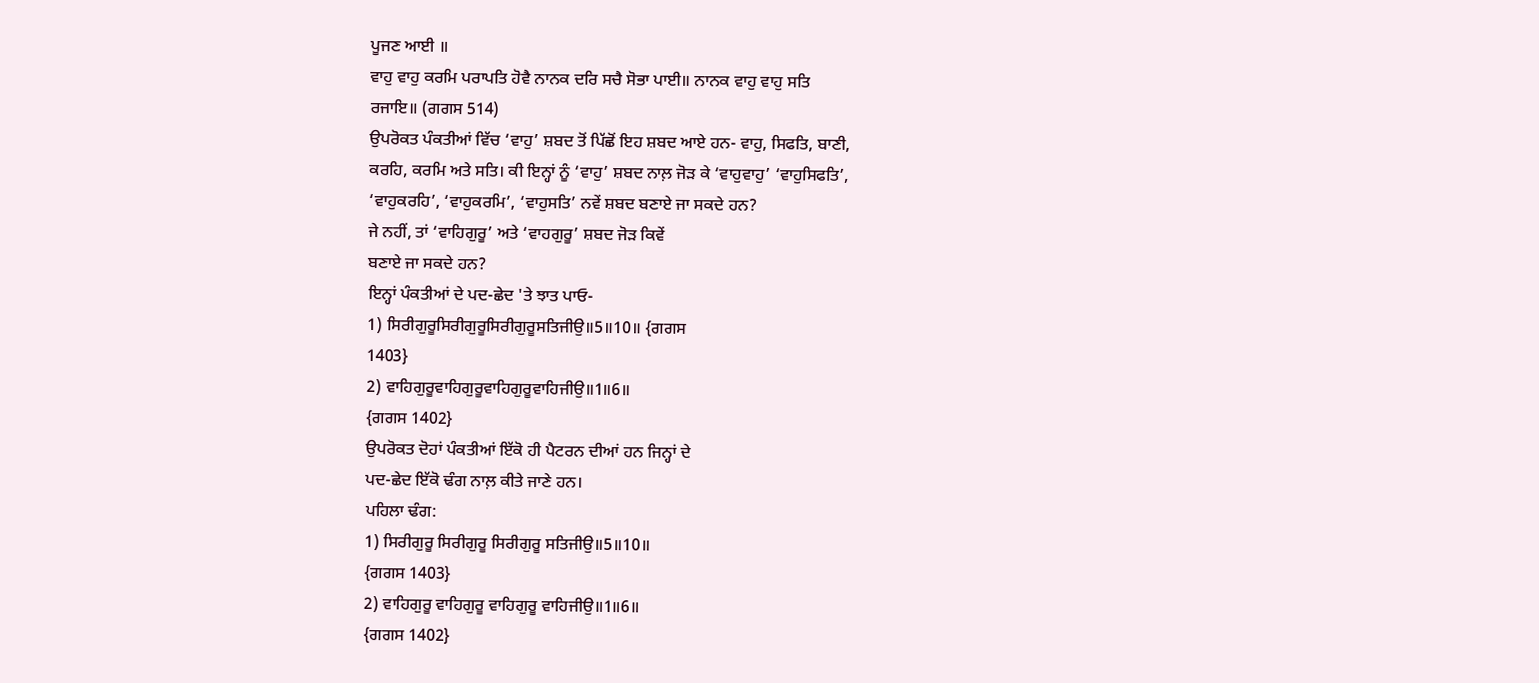ਪੂਜਣ ਆਈ ॥
ਵਾਹੁ ਵਾਹੁ ਕਰਮਿ ਪਰਾਪਤਿ ਹੋਵੈ ਨਾਨਕ ਦਰਿ ਸਚੈ ਸੋਭਾ ਪਾਈ॥ ਨਾਨਕ ਵਾਹੁ ਵਾਹੁ ਸਤਿ
ਰਜਾਇ॥ (ਗਗਸ 514)
ਉਪਰੋਕਤ ਪੰਕਤੀਆਂ ਵਿੱਚ ‘ਵਾਹੁ’ ਸ਼ਬਦ ਤੋਂ ਪਿੱਛੋਂ ਇਹ ਸ਼ਬਦ ਆਏ ਹਨ- ਵਾਹੁ, ਸਿਫਤਿ, ਬਾਣੀ,
ਕਰਹਿ, ਕਰਮਿ ਅਤੇ ਸਤਿ। ਕੀ ਇਨ੍ਹਾਂ ਨੂੰ ‘ਵਾਹੁ’ ਸ਼ਬਦ ਨਾਲ਼ ਜੋੜ ਕੇ ‘ਵਾਹੁਵਾਹੁ’ ‘ਵਾਹੁਸਿਫਤਿ’,
‘ਵਾਹੁਕਰਹਿ’, ‘ਵਾਹੁਕਰਮਿ’, ‘ਵਾਹੁਸਤਿ’ ਨਵੇਂ ਸ਼ਬਦ ਬਣਾਏ ਜਾ ਸਕਦੇ ਹਨ?
ਜੇ ਨਹੀਂ, ਤਾਂ ‘ਵਾਹਿਗੁਰੂ’ ਅਤੇ ‘ਵਾਹਗੁਰੂ’ ਸ਼ਬਦ ਜੋੜ ਕਿਵੇਂ
ਬਣਾਏ ਜਾ ਸਕਦੇ ਹਨ?
ਇਨ੍ਹਾਂ ਪੰਕਤੀਆਂ ਦੇ ਪਦ-ਛੇਦ 'ਤੇ ਝਾਤ ਪਾਓ-
1) ਸਿਰੀਗੁਰੂਸਿਰੀਗੁਰੂਸਿਰੀਗੁਰੂਸਤਿਜੀਉ॥5॥10॥ {ਗਗਸ
1403}
2) ਵਾਹਿਗੁਰੂਵਾਹਿਗੁਰੂਵਾਹਿਗੁਰੂਵਾਹਿਜੀਉ॥1॥6॥
{ਗਗਸ 1402}
ਉਪਰੋਕਤ ਦੋਹਾਂ ਪੰਕਤੀਆਂ ਇੱਕੋ ਹੀ ਪੈਟਰਨ ਦੀਆਂ ਹਨ ਜਿਨ੍ਹਾਂ ਦੇ
ਪਦ-ਛੇਦ ਇੱਕੋ ਢੰਗ ਨਾਲ਼ ਕੀਤੇ ਜਾਣੇ ਹਨ।
ਪਹਿਲਾ ਢੰਗ:
1) ਸਿਰੀਗੁਰੂ ਸਿਰੀਗੁਰੂ ਸਿਰੀਗੁਰੂ ਸਤਿਜੀਉ॥5॥10॥
{ਗਗਸ 1403}
2) ਵਾਹਿਗੁਰੂ ਵਾਹਿਗੁਰੂ ਵਾਹਿਗੁਰੂ ਵਾਹਿਜੀਉ॥1॥6॥
{ਗਗਸ 1402}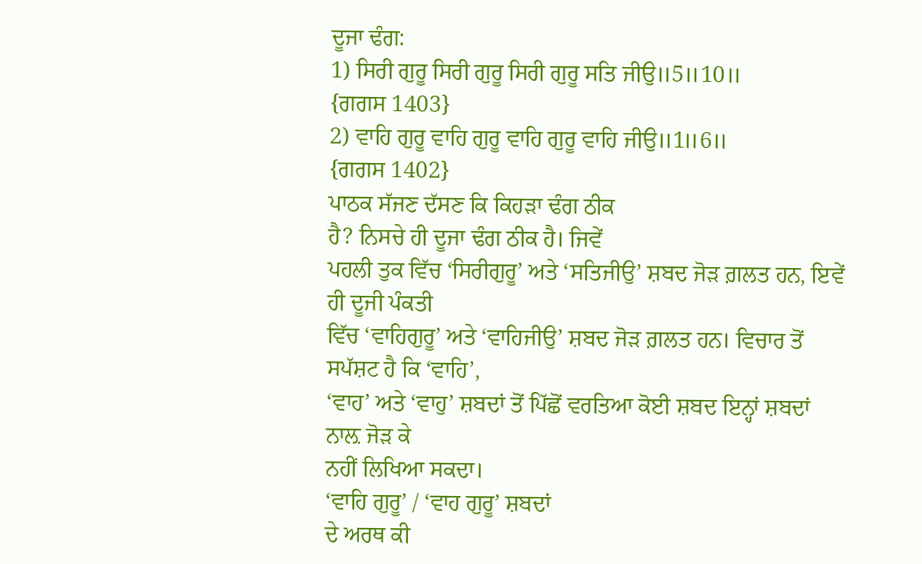ਦੂਜਾ ਢੰਗ:
1) ਸਿਰੀ ਗੁਰੂ ਸਿਰੀ ਗੁਰੂ ਸਿਰੀ ਗੁਰੂ ਸਤਿ ਜੀਉ॥5॥10॥
{ਗਗਸ 1403}
2) ਵਾਹਿ ਗੁਰੂ ਵਾਹਿ ਗੁਰੂ ਵਾਹਿ ਗੁਰੂ ਵਾਹਿ ਜੀਉ॥1॥6॥
{ਗਗਸ 1402}
ਪਾਠਕ ਸੱਜਣ ਦੱਸਣ ਕਿ ਕਿਹੜਾ ਢੰਗ ਠੀਕ
ਹੈ? ਨਿਸਚੇ ਹੀ ਦੂਜਾ ਢੰਗ ਠੀਕ ਹੈ। ਜਿਵੇਂ
ਪਹਲੀ ਤੁਕ ਵਿੱਚ ‘ਸਿਰੀਗੁਰੂ’ ਅਤੇ ‘ਸਤਿਜੀਉ’ ਸ਼ਬਦ ਜੋੜ ਗ਼ਲਤ ਹਨ, ਇਵੇਂ ਹੀ ਦੂਜੀ ਪੰਕਤੀ
ਵਿੱਚ ‘ਵਾਹਿਗੁਰੂ’ ਅਤੇ ‘ਵਾਹਿਜੀਉ’ ਸ਼ਬਦ ਜੋੜ ਗ਼ਲਤ ਹਨ। ਵਿਚਾਰ ਤੋਂ ਸਪੱਸ਼ਟ ਹੈ ਕਿ ‘ਵਾਹਿ’,
‘ਵਾਹ’ ਅਤੇ ‘ਵਾਹੁ’ ਸ਼ਬਦਾਂ ਤੋਂ ਪਿੱਛੋਂ ਵਰਤਿਆ ਕੋਈ ਸ਼ਬਦ ਇਨ੍ਹਾਂ ਸ਼ਬਦਾਂ ਨਾਲ਼ ਜੋੜ ਕੇ
ਨਹੀਂ ਲਿਖਿਆ ਸਕਦਾ।
‘ਵਾਹਿ ਗੁਰੂ’ / ‘ਵਾਹ ਗੁਰੂ’ ਸ਼ਬਦਾਂ
ਦੇ ਅਰਥ ਕੀ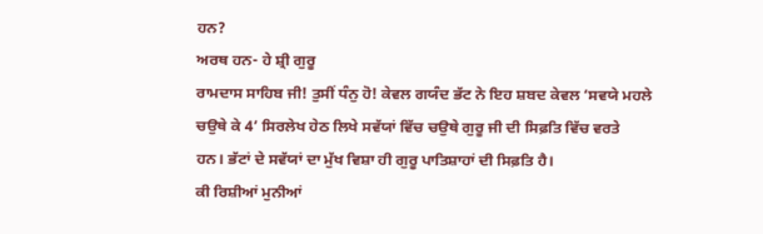ਹਨ?
ਅਰਥ ਹਨ- ਹੇ ਸ਼੍ਰੀ ਗੁਰੂ
ਰਾਮਦਾਸ ਸਾਹਿਬ ਜੀ! ਤੁਸੀਂ ਧੰਨੁ ਹੋ! ਕੇਵਲ ਗਯੰਦ ਭੱਟ ਨੇ ਇਹ ਸ਼ਬਦ ਕੇਵਲ ‘ਸਵਯੇ ਮਹਲੇ
ਚਉਥੇ ਕੇ 4’ ਸਿਰਲੇਖ ਹੇਠ ਲਿਖੇ ਸਵੱਯਾਂ ਵਿੱਚ ਚਉਥੇ ਗੁਰੂ ਜੀ ਦੀ ਸਿਫ਼ਤਿ ਵਿੱਚ ਵਰਤੇ
ਹਨ। ਭੱਟਾਂ ਦੇ ਸਵੱਯਾਂ ਦਾ ਮੁੱਖ ਵਿਸ਼ਾ ਹੀ ਗੁਰੂ ਪਾਤਿਸ਼ਾਹਾਂ ਦੀ ਸਿਫ਼ਤਿ ਹੈ।
ਕੀ ਰਿਸ਼ੀਆਂ ਮੁਨੀਆਂ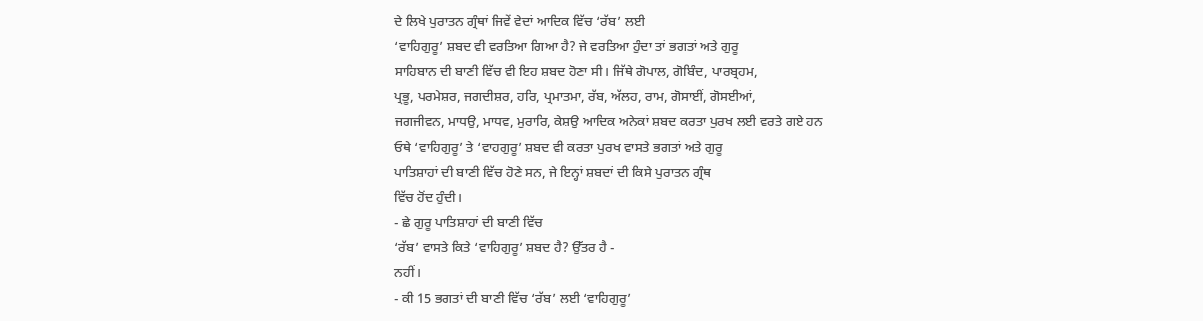ਦੇ ਲਿਖੇ ਪੁਰਾਤਨ ਗ੍ਰੰਥਾਂ ਜਿਵੇਂ ਵੇਦਾਂ ਆਦਿਕ ਵਿੱਚ ‘ਰੱਬ’ ਲਈ
‘ਵਾਹਿਗੁਰੂ’ ਸ਼ਬਦ ਵੀ ਵਰਤਿਆ ਗਿਆ ਹੈ? ਜੇ ਵਰਤਿਆ ਹੁੰਦਾ ਤਾਂ ਭਗਤਾਂ ਅਤੇ ਗੁਰੂ
ਸਾਹਿਬਾਨ ਦੀ ਬਾਣੀ ਵਿੱਚ ਵੀ ਇਹ ਸ਼ਬਦ ਹੋਣਾ ਸੀ। ਜਿੱਥੇ ਗੋਪਾਲ, ਗੋਬਿੰਦ, ਪਾਰਬ੍ਰਹਮ,
ਪ੍ਰਭੂ, ਪਰਮੇਸ਼ਰ, ਜਗਦੀਸ਼ਰ, ਹਰਿ, ਪ੍ਰਮਾਤਮਾ, ਰੱਬ, ਅੱਲਹ, ਰਾਮ, ਗੋਸਾਈਂ, ਗੋਸਈਆਂ,
ਜਗਜੀਵਨ, ਮਾਧਉ, ਮਾਧਵ, ਮੁਰਾਰਿ, ਕੇਸ਼ਉ ਆਦਿਕ ਅਨੇਕਾਂ ਸ਼ਬਦ ਕਰਤਾ ਪੁਰਖ ਲਈ ਵਰਤੇ ਗਏ ਹਨ
ਓਥੇ ‘ਵਾਹਿਗੁਰੂ’ ਤੇ ‘ਵਾਹਗੁਰੂ’ ਸ਼ਬਦ ਵੀ ਕਰਤਾ ਪੁਰਖ ਵਾਸਤੇ ਭਗਤਾਂ ਅਤੇ ਗੁਰੂ
ਪਾਤਿਸ਼ਾਹਾਂ ਦੀ ਬਾਣੀ ਵਿੱਚ ਹੋਣੇ ਸਨ, ਜੇ ਇਨ੍ਹਾਂ ਸ਼ਬਦਾਂ ਦੀ ਕਿਸੇ ਪੁਰਾਤਨ ਗ੍ਰੰਥ
ਵਿੱਚ ਹੋਂਦ ਹੁੰਦੀ।
- ਛੇ ਗੁਰੂ ਪਾਤਿਸ਼ਾਹਾਂ ਦੀ ਬਾਣੀ ਵਿੱਚ
‘ਰੱਬ’ ਵਾਸਤੇ ਕਿਤੇ ‘ਵਾਹਿਗੁਰੂ’ ਸ਼ਬਦ ਹੈ? ਉੱਤਰ ਹੈ -
ਨਹੀਂ।
- ਕੀ 15 ਭਗਤਾਂ ਦੀ ਬਾਣੀ ਵਿੱਚ ‘ਰੱਬ’ ਲਈ ‘ਵਾਹਿਗੁਰੂ’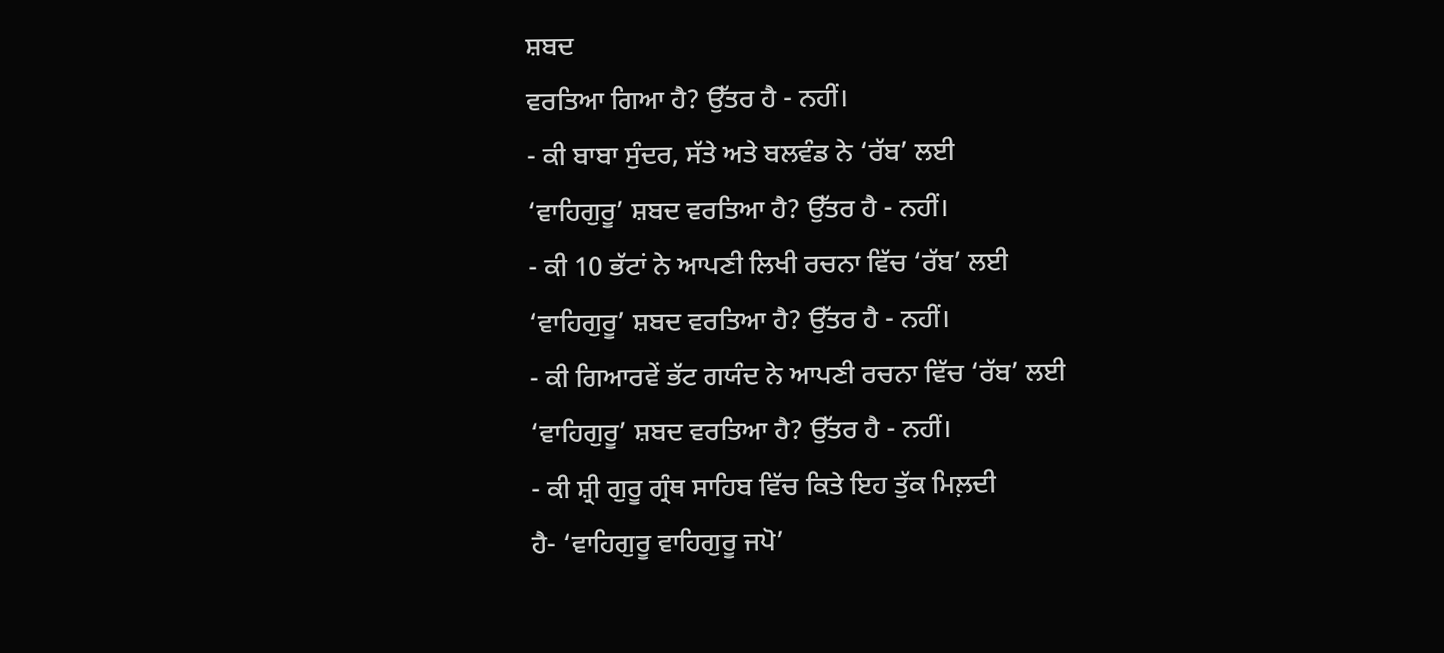ਸ਼ਬਦ
ਵਰਤਿਆ ਗਿਆ ਹੈ? ਉੱਤਰ ਹੈ - ਨਹੀਂ।
- ਕੀ ਬਾਬਾ ਸੁੰਦਰ, ਸੱਤੇ ਅਤੇ ਬਲਵੰਡ ਨੇ ‘ਰੱਬ’ ਲਈ
‘ਵਾਹਿਗੁਰੂ’ ਸ਼ਬਦ ਵਰਤਿਆ ਹੈ? ਉੱਤਰ ਹੈ - ਨਹੀਂ।
- ਕੀ 10 ਭੱਟਾਂ ਨੇ ਆਪਣੀ ਲਿਖੀ ਰਚਨਾ ਵਿੱਚ ‘ਰੱਬ’ ਲਈ
‘ਵਾਹਿਗੁਰੂ’ ਸ਼ਬਦ ਵਰਤਿਆ ਹੈ? ਉੱਤਰ ਹੈ - ਨਹੀਂ।
- ਕੀ ਗਿਆਰਵੇਂ ਭੱਟ ਗਯੰਦ ਨੇ ਆਪਣੀ ਰਚਨਾ ਵਿੱਚ ‘ਰੱਬ’ ਲਈ
‘ਵਾਹਿਗੁਰੂ’ ਸ਼ਬਦ ਵਰਤਿਆ ਹੈ? ਉੱਤਰ ਹੈ - ਨਹੀਂ।
- ਕੀ ਸ਼੍ਰੀ ਗੁਰੂ ਗ੍ਰੰਥ ਸਾਹਿਬ ਵਿੱਚ ਕਿਤੇ ਇਹ ਤੁੱਕ ਮਿਲ਼ਦੀ
ਹੈ- ‘ਵਾਹਿਗੁਰੂ ਵਾਹਿਗੁਰੂ ਜਪੋ’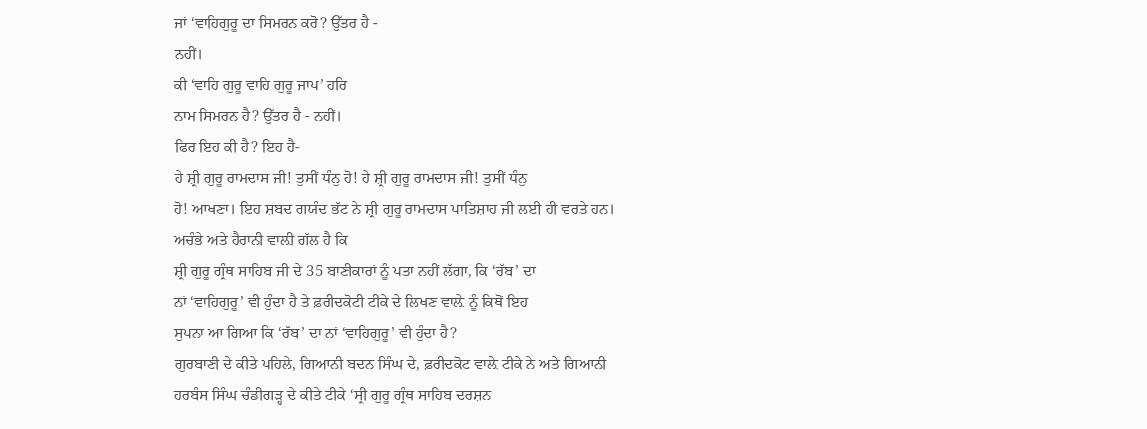ਜਾਂ ‘ਵਾਹਿਗੁਰੂ ਦਾ ਸਿਮਰਨ ਕਰੋ? ਉੱਤਰ ਹੈ -
ਨਹੀਂ।
ਕੀ ‘ਵਾਹਿ ਗੁਰੂ ਵਾਹਿ ਗੁਰੂ ਜਾਪ’ ਹਰਿ
ਨਾਮ ਸਿਮਰਨ ਹੈ? ਉੱਤਰ ਹੈ - ਨਹੀਂ।
ਫਿਰ ਇਹ ਕੀ ਹੈ? ਇਹ ਹੈ-
ਹੇ ਸ਼੍ਰੀ ਗੁਰੂ ਰਾਮਦਾਸ ਜੀ! ਤੁਸੀਂ ਧੰਨੁ ਹੋ! ਹੇ ਸ਼੍ਰੀ ਗੁਰੂ ਰਾਮਦਾਸ ਜੀ! ਤੁਸੀਂ ਧੰਨੁ
ਹੋ! ਆਖਣਾ। ਇਹ ਸ਼ਬਦ ਗਯੰਦ ਭੱਟ ਨੇ ਸ਼੍ਰੀ ਗੁਰੂ ਰਾਮਦਾਸ ਪਾਤਿਸ਼ਾਹ ਜੀ ਲਈ ਹੀ ਵਰਤੇ ਹਨ।
ਅਚੰਭੇ ਅਤੇ ਹੈਰਾਨੀ ਵਾਲ਼ੀ ਗੱਲ ਹੈ ਕਿ
ਸ਼੍ਰੀ ਗੁਰੂ ਗ੍ਰੰਥ ਸਾਹਿਬ ਜੀ ਦੇ 35 ਬਾਣੀਕਾਰਾਂ ਨੂੰ ਪਤਾ ਨਹੀਂ ਲੱਗਾ, ਕਿ ‘ਰੱਬ’ ਦਾ
ਨਾਂ ‘ਵਾਹਿਗੁਰੂ’ ਵੀ ਹੁੰਦਾ ਹੈ ਤੇ ਫ਼ਰੀਦਕੋਟੀ ਟੀਕੇ ਦੇ ਲਿਖਣ ਵਾਲ਼ੇ ਨੂੰ ਕਿਥੋਂ ਇਹ
ਸੁਪਨਾ ਆ ਗਿਆ ਕਿ ‘ਰੱਬ’ ਦਾ ਨਾਂ ‘ਵਾਹਿਗੁਰੂ’ ਵੀ ਹੁੰਦਾ ਹੈ?
ਗੁਰਬਾਣੀ ਦੇ ਕੀਤੇ ਪਹਿਲੇ, ਗਿਆਨੀ ਬਦਨ ਸਿੰਘ ਦੇ, ਫ਼ਰੀਦਕੋਟ ਵਾਲ਼ੇ ਟੀਕੇ ਨੇ ਅਤੇ ਗਿਆਨੀ
ਹਰਬੰਸ ਸਿੰਘ ਚੰਡੀਗੜ੍ਹ ਦੇ ਕੀਤੇ ਟੀਕੇ ‘ਸ੍ਰੀ ਗੁਰੂ ਗ੍ਰੰਥ ਸਾਹਿਬ ਦਰਸ਼ਨ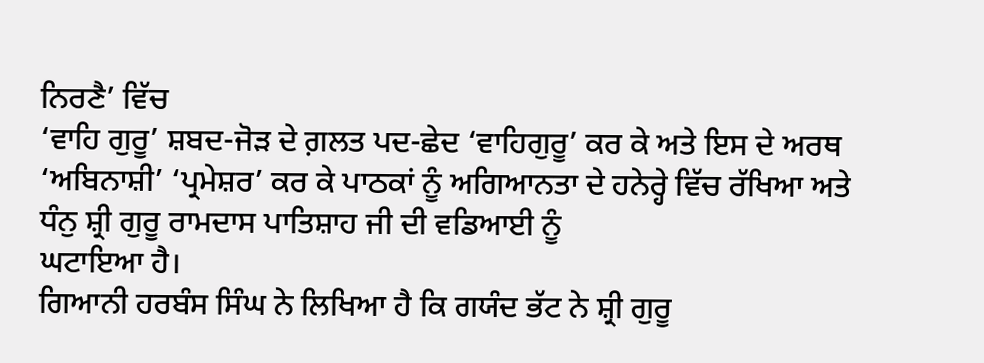ਨਿਰਣੈ’ ਵਿੱਚ
‘ਵਾਹਿ ਗੁਰੂ’ ਸ਼ਬਦ-ਜੋੜ ਦੇ ਗ਼ਲਤ ਪਦ-ਛੇਦ ‘ਵਾਹਿਗੁਰੂ’ ਕਰ ਕੇ ਅਤੇ ਇਸ ਦੇ ਅਰਥ
‘ਅਬਿਨਾਸ਼ੀ’ ‘ਪ੍ਰਮੇਸ਼ਰ’ ਕਰ ਕੇ ਪਾਠਕਾਂ ਨੂੰ ਅਗਿਆਨਤਾ ਦੇ ਹਨੇਰ੍ਹੇ ਵਿੱਚ ਰੱਖਿਆ ਅਤੇ
ਧੰਨੁ ਸ਼੍ਰੀ ਗੁਰੂ ਰਾਮਦਾਸ ਪਾਤਿਸ਼ਾਹ ਜੀ ਦੀ ਵਡਿਆਈ ਨੂੰ
ਘਟਾਇਆ ਹੈ।
ਗਿਆਨੀ ਹਰਬੰਸ ਸਿੰਘ ਨੇ ਲਿਖਿਆ ਹੈ ਕਿ ਗਯੰਦ ਭੱਟ ਨੇ ਸ਼੍ਰੀ ਗੁਰੂ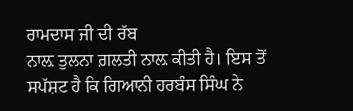ਰਾਮਦਾਸ ਜੀ ਦੀ ਰੱਬ
ਨਾਲ਼ ਤੁਲਨਾ ਗ਼ਲਤੀ ਨਾਲ਼ ਕੀਤੀ ਹੈ। ਇਸ ਤੋਂ ਸਪੱਸ਼ਟ ਹੈ ਕਿ ਗਿਆਨੀ ਹਰਬੰਸ ਸਿੰਘ ਨੇ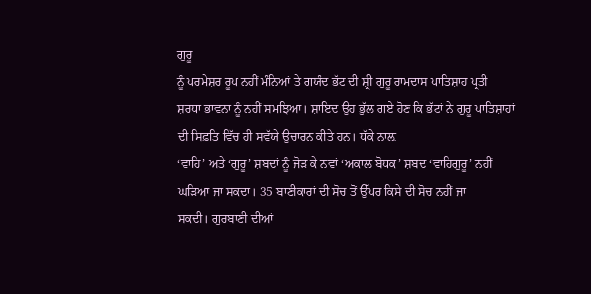ਗੁਰੂ
ਨੂੰ ਪਰਮੇਸ਼ਰ ਰੂਪ ਨਹੀਂ ਮੰਨਿਆਂ ਤੇ ਗਯੰਦ ਭੱਟ ਦੀ ਸ਼੍ਰੀ ਗੁਰੂ ਰਾਮਦਾਸ ਪਾਤਿਸ਼ਾਹ ਪ੍ਰਤੀ
ਸ਼ਰਧਾ ਭਾਵਨਾ ਨੂੰ ਨਹੀਂ ਸਮਝਿਆ। ਸ਼ਾਇਦ ਉਹ ਭੁੱਲ ਗਏ ਹੋਣ ਕਿ ਭੱਟਾਂ ਨੇ ਗੁਰੂ ਪਾਤਿਸ਼ਾਹਾਂ
ਦੀ ਸਿਫ਼ਤਿ ਵਿੱਚ ਹੀ ਸਵੱਯੇ ਉਚਾਰਨ ਕੀਤੇ ਹਨ। ਧੱਕੇ ਨਾਲ਼
‘ਵਾਹਿ’ ਅਤੇ ‘ਗੁਰੂ’ ਸ਼ਬਦਾਂ ਨੂੰ ਜੋੜ ਕੇ ਨਵਾਂ ‘ਅਕਾਲ ਬੋਧਕ’ ਸ਼ਬਦ ‘ਵਾਹਿਗੁਰੂ’ ਨਹੀਂ
ਘੜਿਆ ਜਾ ਸਕਦਾ। 35 ਬਾਣੀਕਾਰਾਂ ਦੀ ਸੋਚ ਤੋਂ ਉੱਪਰ ਕਿਸੇ ਦੀ ਸੋਚ ਨਹੀਂ ਜਾ
ਸਕਦੀ। ਗੁਰਬਾਣੀ ਦੀਆਂ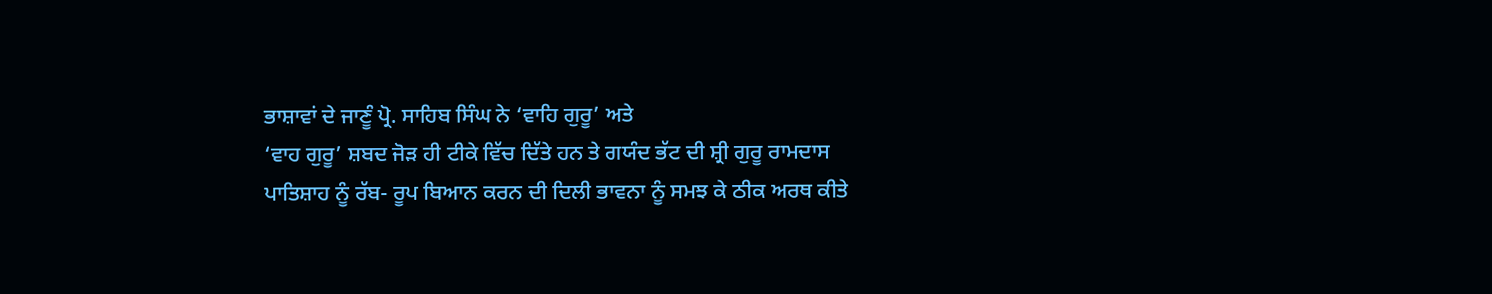ਭਾਸ਼ਾਵਾਂ ਦੇ ਜਾਣੂੰ ਪ੍ਰੋ. ਸਾਹਿਬ ਸਿੰਘ ਨੇ ‘ਵਾਹਿ ਗੁਰੂ’ ਅਤੇ
‘ਵਾਹ ਗੁਰੂ’ ਸ਼ਬਦ ਜੋੜ ਹੀ ਟੀਕੇ ਵਿੱਚ ਦਿੱਤੇ ਹਨ ਤੇ ਗਯੰਦ ਭੱਟ ਦੀ ਸ਼੍ਰੀ ਗੁਰੂ ਰਾਮਦਾਸ
ਪਾਤਿਸ਼ਾਹ ਨੂੰ ਰੱਬ- ਰੂਪ ਬਿਆਨ ਕਰਨ ਦੀ ਦਿਲੀ ਭਾਵਨਾ ਨੂੰ ਸਮਝ ਕੇ ਠੀਕ ਅਰਥ ਕੀਤੇ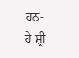ਹਨ-
ਹੇ ਸ਼੍ਰੀ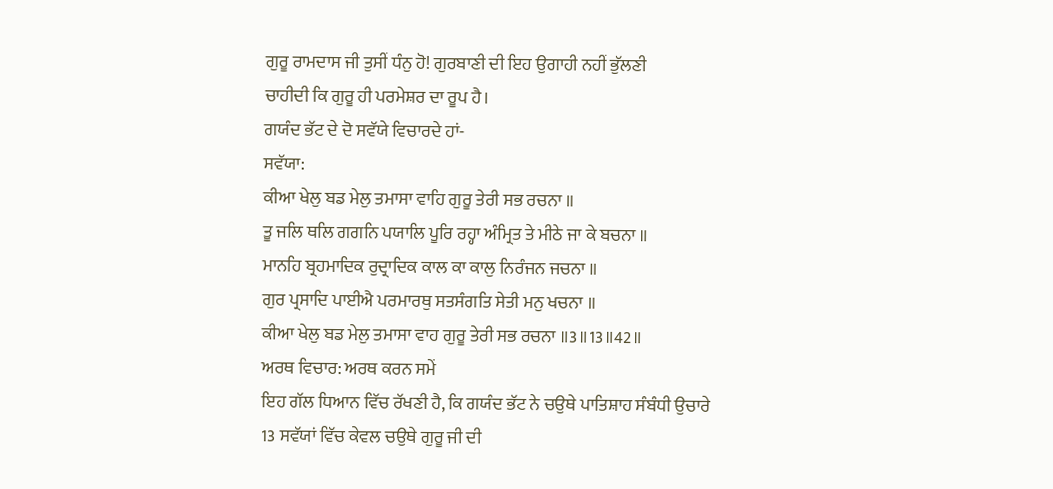ਗੁਰੂ ਰਾਮਦਾਸ ਜੀ ਤੁਸੀਂ ਧੰਨੁ ਹੋ! ਗੁਰਬਾਣੀ ਦੀ ਇਹ ਉਗਾਹੀ ਨਹੀਂ ਭੁੱਲਣੀ
ਚਾਹੀਦੀ ਕਿ ਗੁਰੂ ਹੀ ਪਰਮੇਸ਼ਰ ਦਾ ਰੂਪ ਹੈ।
ਗਯੰਦ ਭੱਟ ਦੇ ਦੋ ਸਵੱਯੇ ਵਿਚਾਰਦੇ ਹਾਂ-
ਸਵੱਯਾ:
ਕੀਆ ਖੇਲੁ ਬਡ ਮੇਲੁ ਤਮਾਸਾ ਵਾਹਿ ਗੁਰੂ ਤੇਰੀ ਸਭ ਰਚਨਾ ॥
ਤੂ ਜਲਿ ਥਲਿ ਗਗਨਿ ਪਯਾਲਿ ਪੂਰਿ ਰਹ੍ਹਾ ਅੰਮ੍ਰਿਤ ਤੇ ਮੀਠੇ ਜਾ ਕੇ ਬਚਨਾ ॥
ਮਾਨਹਿ ਬ੍ਰਹਮਾਦਿਕ ਰੁਦ੍ਰਾਦਿਕ ਕਾਲ ਕਾ ਕਾਲੁ ਨਿਰੰਜਨ ਜਚਨਾ ॥
ਗੁਰ ਪ੍ਰਸਾਦਿ ਪਾਈਐ ਪਰਮਾਰਥੁ ਸਤਸੰਗਤਿ ਸੇਤੀ ਮਨੁ ਖਚਨਾ ॥
ਕੀਆ ਖੇਲੁ ਬਡ ਮੇਲੁ ਤਮਾਸਾ ਵਾਹ ਗੁਰੂ ਤੇਰੀ ਸਭ ਰਚਨਾ ॥3॥13॥42॥
ਅਰਥ ਵਿਚਾਰ: ਅਰਥ ਕਰਨ ਸਮੇਂ
ਇਹ ਗੱਲ ਧਿਆਨ ਵਿੱਚ ਰੱਖਣੀ ਹੈ, ਕਿ ਗਯੰਦ ਭੱਟ ਨੇ ਚਉਥੇ ਪਾਤਿਸ਼ਾਹ ਸੰਬੰਧੀ ਉਚਾਰੇ
13 ਸਵੱਯਾਂ ਵਿੱਚ ਕੇਵਲ ਚਉਥੇ ਗੁਰੂ ਜੀ ਦੀ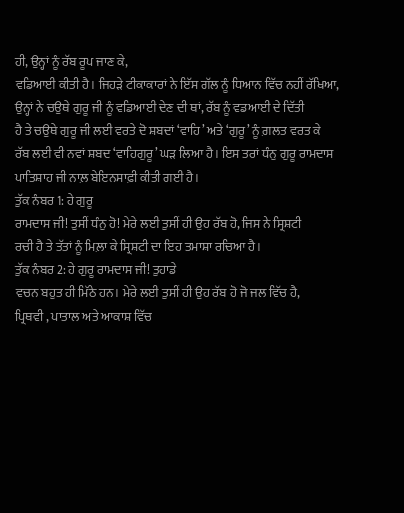ਹੀ, ਉਨ੍ਹਾਂ ਨੂੰ ਰੱਬ ਰੂਪ ਜਾਣ ਕੇ,
ਵਡਿਆਈ ਕੀਤੀ ਹੈ। ਜਿਹੜੇ ਟੀਕਾਕਾਰਾਂ ਨੇ ਇੱਸ ਗੱਲ ਨੂੰ ਧਿਆਨ ਵਿੱਚ ਨਹੀਂ ਰੱਖਿਆ,
ਉਨ੍ਹਾਂ ਨੇ ਚਉਥੇ ਗੁਰੂ ਜੀ ਨੂੰ ਵਡਿਆਈ ਦੇਣ ਦੀ ਥਾਂ, ਰੱਬ ਨੂੰ ਵਡਆਈ ਦੇ ਦਿੱਤੀ
ਹੈ ਤੇ ਚਉਥੇ ਗੁਰੂ ਜੀ ਲਈ ਵਰਤੇ ਦੋ ਸ਼ਬਦਾਂ ‘ਵਾਹਿ’ ਅਤੇ ‘ਗੁਰੂ’ ਨੂੰ ਗ਼ਲਤ ਵਰਤ ਕੇ
ਰੱਬ ਲਈ ਵੀ ਨਵਾਂ ਸ਼ਬਦ ‘ਵਾਹਿਗੁਰੂ’ ਘੜ ਲਿਆ ਹੈ। ਇਸ ਤਰਾਂ ਧੰਨੁ ਗੁਰੂ ਰਾਮਦਾਸ
ਪਾਤਿਸ਼ਾਹ ਜੀ ਨਾਲ਼ ਬੇਇਨਸਾਫ਼ੀ ਕੀਤੀ ਗਈ ਹੈ।
ਤੁੱਕ ਨੰਬਰ 1: ਹੇ ਗੁਰੂ
ਰਾਮਦਾਸ ਜੀ! ਤੁਸੀਂ ਧੰਨੁ ਹੋ! ਮੇਰੇ ਲਈ ਤੁਸੀਂ ਹੀ ਉਹ ਰੱਬ ਹੋ, ਜਿਸ ਨੇ ਸ੍ਰਿਸ਼ਟੀ
ਰਚੀ ਹੈ ਤੇ ਤੱਤਾਂ ਨੂੰ ਮਿਲ਼ਾ ਕੇ ਸ੍ਰਿਸ਼ਟੀ ਦਾ ਇਹ ਤਮਾਸ਼ਾ ਰਚਿਆ ਹੈ।
ਤੁੱਕ ਨੰਬਰ 2: ਹੇ ਗੁਰੂ ਰਾਮਦਾਸ ਜੀ! ਤੁਹਾਡੇ
ਵਚਨ ਬਹੁਤ ਹੀ ਮਿੱਠੇ ਹਨ। ਮੇਰੇ ਲਈ ਤੁਸੀਂ ਹੀ ਉਹ ਰੱਬ ਹੋ ਜੋ ਜਲ ਵਿੱਚ ਹੈ,
ਪ੍ਰਿਥਵੀ , ਪਾਤਾਲ ਅਤੇ ਆਕਾਸ਼ ਵਿੱਚ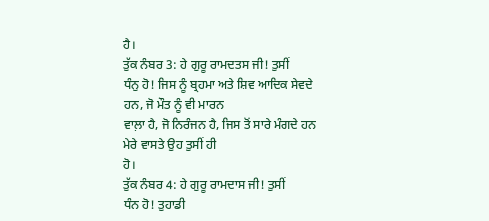ਹੈ।
ਤੁੱਕ ਨੰਬਰ 3: ਹੇ ਗੁਰੂ ਰਾਮਦਤਸ ਜੀ! ਤੁਸੀਂ
ਧੰਨੁ ਹੋ! ਜਿਸ ਨੂੰ ਬ੍ਰਹਮਾ ਅਤੇ ਸ਼ਿਵ ਆਦਿਕ ਸੇਵਦੇ ਹਨ, ਜੋ ਮੌਤ ਨੂੰ ਵੀ ਮਾਰਨ
ਵਾਲ਼ਾ ਹੈ, ਜੋ ਨਿਰੰਜਨ ਹੈ, ਜਿਸ ਤੋਂ ਸਾਰੇ ਮੰਗਦੇ ਹਨ ਮੇਰੇ ਵਾਸਤੇ ਉਹ ਤੁਸੀਂ ਹੀ
ਹੋ।
ਤੁੱਕ ਨੰਬਰ 4: ਹੇ ਗੁਰੂ ਰਾਮਦਾਸ ਜੀ! ਤੁਸੀਂ
ਧੰਨ ਹੋ! ਤੁਹਾਡੀ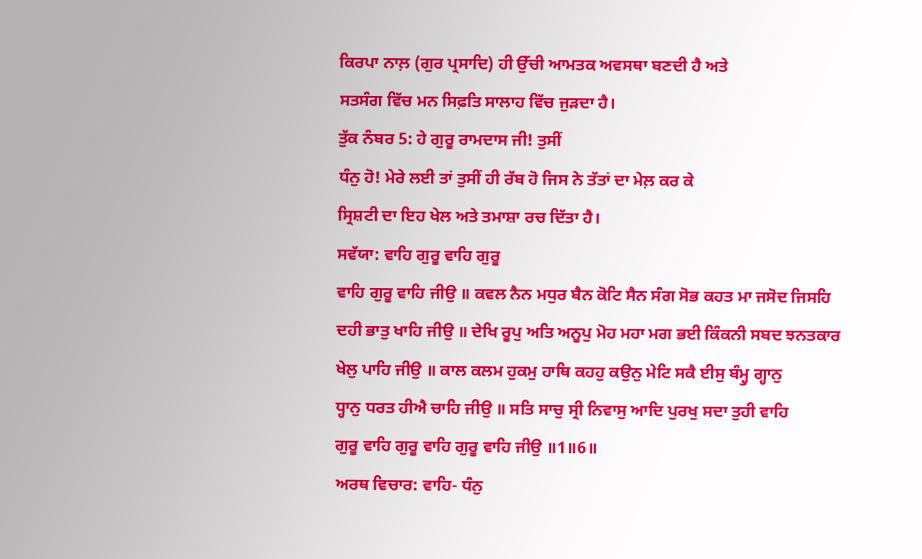ਕਿਰਪਾ ਨਾਲ਼ (ਗੁਰ ਪ੍ਰਸਾਦਿ) ਹੀ ਉੱਚੀ ਆਮਤਕ ਅਵਸਥਾ ਬਣਦੀ ਹੈ ਅਤੇ
ਸਤਸੰਗ ਵਿੱਚ ਮਨ ਸਿਫ਼ਤਿ ਸਾਲਾਹ ਵਿੱਚ ਜੁੜਦਾ ਹੈ।
ਤੁੱਕ ਨੰਬਰ 5: ਹੇ ਗੁਰੂ ਰਾਮਦਾਸ ਜੀ! ਤੁਸੀਂ
ਧੰਨੁ ਹੋ! ਮੇਰੇ ਲਈ ਤਾਂ ਤੁਸੀਂ ਹੀ ਰੱਬ ਹੋ ਜਿਸ ਨੇ ਤੱਤਾਂ ਦਾ ਮੇਲ਼ ਕਰ ਕੇ
ਸ੍ਰਿਸ਼ਟੀ ਦਾ ਇਹ ਖੇਲ ਅਤੇ ਤਮਾਸ਼ਾ ਰਚ ਦਿੱਤਾ ਹੈ।
ਸਵੱਯਾ: ਵਾਹਿ ਗੁਰੂ ਵਾਹਿ ਗੁਰੂ
ਵਾਹਿ ਗੁਰੂ ਵਾਹਿ ਜੀਉ ॥ ਕਵਲ ਨੈਨ ਮਧੁਰ ਬੈਨ ਕੋਟਿ ਸੈਨ ਸੰਗ ਸੋਭ ਕਹਤ ਮਾ ਜਸੋਦ ਜਿਸਹਿ
ਦਹੀ ਭਾਤੁ ਖਾਹਿ ਜੀਉ ॥ ਦੇਖਿ ਰੂਪੁ ਅਤਿ ਅਨੂਪੁ ਮੋਹ ਮਹਾ ਮਗ ਭਈ ਕਿੰਕਨੀ ਸਬਦ ਝਨਤਕਾਰ
ਖੇਲੁ ਪਾਹਿ ਜੀਉ ॥ ਕਾਲ ਕਲਮ ਹੁਕਮੁ ਹਾਥਿ ਕਹਹੁ ਕਉਨੁ ਮੇਟਿ ਸਕੈ ਈਸੁ ਬੰਮ੍ਹੁ ਗ੍ਹਾਨੁ
ਧ੍ਹਾਨੁ ਧਰਤ ਹੀਐ ਚਾਹਿ ਜੀਉ ॥ ਸਤਿ ਸਾਚੁ ਸ੍ਰੀ ਨਿਵਾਸੁ ਆਦਿ ਪੁਰਖੁ ਸਦਾ ਤੁਹੀ ਵਾਹਿ
ਗੁਰੂ ਵਾਹਿ ਗੁਰੂ ਵਾਹਿ ਗੁਰੂ ਵਾਹਿ ਜੀਉ ॥1॥6॥
ਅਰਥ ਵਿਚਾਰ: ਵਾਹਿ- ਧੰਨੁ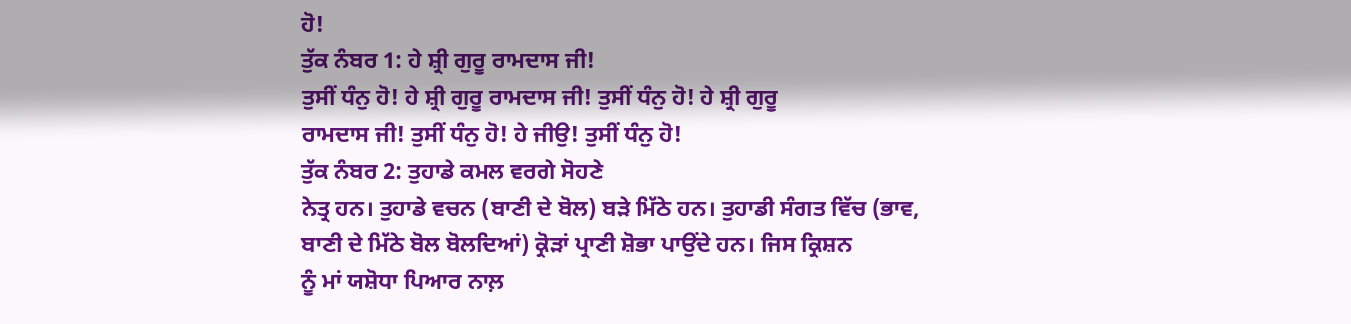ਹੋ!
ਤੁੱਕ ਨੰਬਰ 1: ਹੇ ਸ਼੍ਰੀ ਗੁਰੂ ਰਾਮਦਾਸ ਜੀ!
ਤੁਸੀਂ ਧੰਨੁ ਹੋ! ਹੇ ਸ਼੍ਰੀ ਗੁਰੂ ਰਾਮਦਾਸ ਜੀ! ਤੁਸੀਂ ਧੰਨੁ ਹੋ! ਹੇ ਸ਼੍ਰੀ ਗੁਰੂ
ਰਾਮਦਾਸ ਜੀ! ਤੁਸੀਂ ਧੰਨੁ ਹੋ! ਹੇ ਜੀਉ! ਤੁਸੀਂ ਧੰਨੁ ਹੋ!
ਤੁੱਕ ਨੰਬਰ 2: ਤੁਹਾਡੇ ਕਮਲ ਵਰਗੇ ਸੋਹਣੇ
ਨੇਤ੍ਰ ਹਨ। ਤੁਹਾਡੇ ਵਚਨ (ਬਾਣੀ ਦੇ ਬੋਲ) ਬੜੇ ਮਿੱਠੇ ਹਨ। ਤੁਹਾਡੀ ਸੰਗਤ ਵਿੱਚ (ਭਾਵ,
ਬਾਣੀ ਦੇ ਮਿੱਠੇ ਬੋਲ ਬੋਲਦਿਆਂ) ਕ੍ਰੋੜਾਂ ਪ੍ਰਾਣੀ ਸ਼ੋਭਾ ਪਾਉਂਦੇ ਹਨ। ਜਿਸ ਕ੍ਰਿਸ਼ਨ
ਨੂੰ ਮਾਂ ਯਸ਼ੋਧਾ ਪਿਆਰ ਨਾਲ਼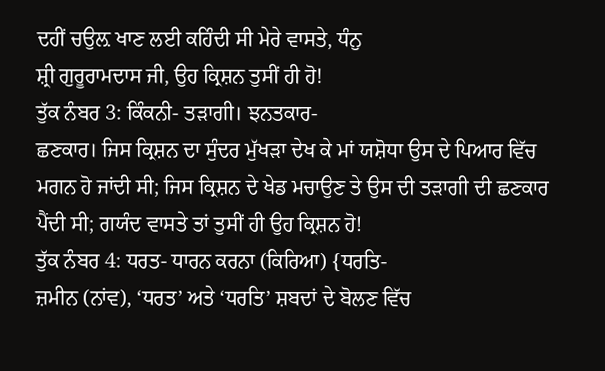ਦਹੀਂ ਚਉਲ਼ ਖਾਣ ਲਈ ਕਹਿੰਦੀ ਸੀ ਮੇਰੇ ਵਾਸਤੇ, ਧੰਨੁ
ਸ਼੍ਰੀ ਗੁਰੂਰਾਮਦਾਸ ਜੀ, ਉਹ ਕ੍ਰਿਸ਼ਨ ਤੁਸੀਂ ਹੀ ਹੋ!
ਤੁੱਕ ਨੰਬਰ 3: ਕਿੰਕਨੀ- ਤੜਾਗੀ। ਝਨਤਕਾਰ-
ਛਣਕਾਰ। ਜਿਸ ਕ੍ਰਿਸ਼ਨ ਦਾ ਸੁੰਦਰ ਮੁੱਖੜਾ ਦੇਖ ਕੇ ਮਾਂ ਯਸ਼ੋਧਾ ਉਸ ਦੇ ਪਿਆਰ ਵਿੱਚ
ਮਗਨ ਹੋ ਜਾਂਦੀ ਸੀ; ਜਿਸ ਕ੍ਰਿਸ਼ਨ ਦੇ ਖੇਡ ਮਚਾਉਣ ਤੇ ਉਸ ਦੀ ਤੜਾਗੀ ਦੀ ਛਣਕਾਰ
ਪੈਂਦੀ ਸੀ; ਗਯੰਦ ਵਾਸਤੇ ਤਾਂ ਤੁਸੀਂ ਹੀ ਉਹ ਕ੍ਰਿਸ਼ਨ ਹੋ!
ਤੁੱਕ ਨੰਬਰ 4: ਧਰਤ- ਧਾਰਨ ਕਰਨਾ (ਕਿਰਿਆ) {ਧਰਤਿ-
ਜ਼ਮੀਨ (ਨਾਂਵ), ‘ਧਰਤ’ ਅਤੇ ‘ਧਰਤਿ’ ਸ਼ਬਦਾਂ ਦੇ ਬੋਲਣ ਵਿੱਚ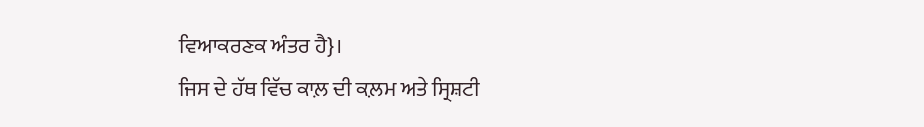ਵਿਆਕਰਣਕ ਅੰਤਰ ਹੈ}।
ਜਿਸ ਦੇ ਹੱਥ ਵਿੱਚ ਕਾਲ਼ ਦੀ ਕ਼ਲਮ ਅਤੇ ਸ੍ਰਿਸ਼ਟੀ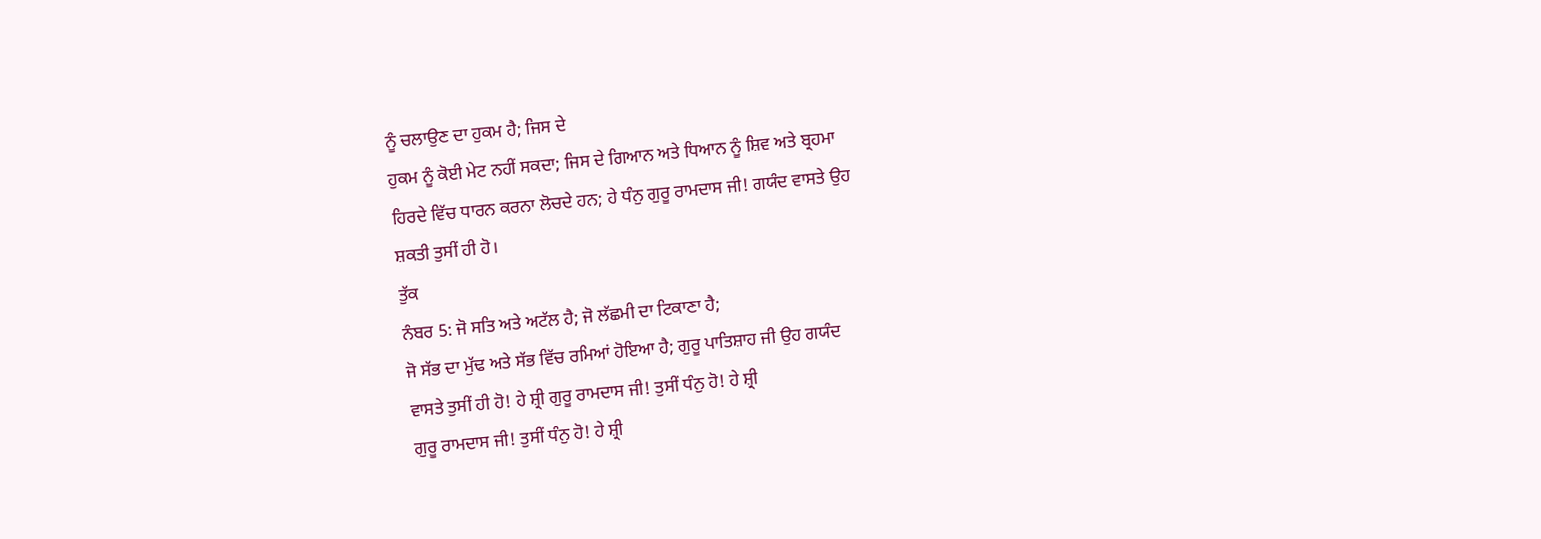ਨੂੰ ਚਲਾਉਣ ਦਾ ਹੁਕਮ ਹੈ; ਜਿਸ ਦੇ
ਹੁਕਮ ਨੂੰ ਕੋਈ ਮੇਟ ਨਹੀਂ ਸਕਦਾ; ਜਿਸ ਦੇ ਗਿਆਨ ਅਤੇ ਧਿਆਨ ਨੂੰ ਸ਼ਿਵ ਅਤੇ ਬ੍ਰਹਮਾ
ਹਿਰਦੇ ਵਿੱਚ ਧਾਰਨ ਕਰਨਾ ਲੋਚਦੇ ਹਨ; ਹੇ ਧੰਨੁ ਗੁਰੂ ਰਾਮਦਾਸ ਜੀ! ਗਯੰਦ ਵਾਸਤੇ ਉਹ
ਸ਼ਕਤੀ ਤੁਸੀਂ ਹੀ ਹੋ।
ਤੁੱਕ
ਨੰਬਰ 5: ਜੋ ਸਤਿ ਅਤੇ ਅਟੱਲ ਹੈ; ਜੋ ਲੱਛਮੀ ਦਾ ਟਿਕਾਣਾ ਹੈ;
ਜੋ ਸੱਭ ਦਾ ਮੁੱਢ ਅਤੇ ਸੱਭ ਵਿੱਚ ਰਮਿਆਂ ਹੋਇਆ ਹੈ; ਗੁਰੂ ਪਾਤਿਸ਼ਾਹ ਜੀ ਉਹ ਗਯੰਦ
ਵਾਸਤੇ ਤੁਸੀਂ ਹੀ ਹੋ! ਹੇ ਸ਼੍ਰੀ ਗੁਰੂ ਰਾਮਦਾਸ ਜੀ! ਤੁਸੀਂ ਧੰਨੁ ਹੋ! ਹੇ ਸ਼੍ਰੀ
ਗੁਰੂ ਰਾਮਦਾਸ ਜੀ! ਤੁਸੀਂ ਧੰਨੁ ਹੋ! ਹੇ ਸ਼੍ਰੀ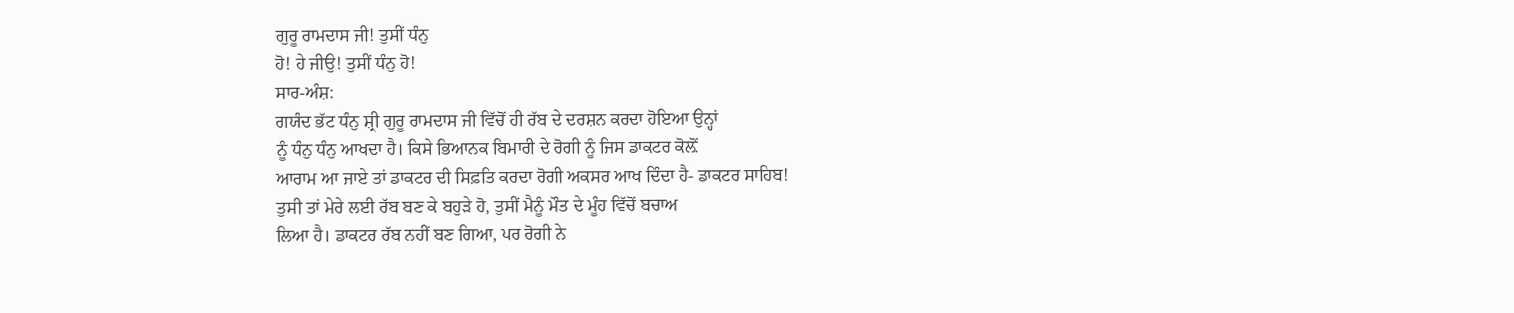ਗੁਰੂ ਰਾਮਦਾਸ ਜੀ! ਤੁਸੀਂ ਧੰਨੁ
ਹੋ! ਹੇ ਜੀਉ! ਤੁਸੀਂ ਧੰਨੁ ਹੋ!
ਸਾਰ-ਅੰਸ਼:
ਗਯੰਦ ਭੱਟ ਧੰਨੁ ਸ਼੍ਰੀ ਗੁਰੂ ਰਾਮਦਾਸ ਜੀ ਵਿੱਚੋਂ ਹੀ ਰੱਬ ਦੇ ਦਰਸ਼ਨ ਕਰਦਾ ਹੋਇਆ ਉਨ੍ਹਾਂ
ਨੂੰ ਧੰਨੁ ਧੰਨੁ ਆਖਦਾ ਹੈ। ਕਿਸੇ ਭਿਆਨਕ ਬਿਮਾਰੀ ਦੇ ਰੋਗੀ ਨੂੰ ਜਿਸ ਡਾਕਟਰ ਕੋਲ਼ੋਂ
ਆਰਾਮ ਆ ਜਾਏ ਤਾਂ ਡਾਕਟਰ ਦੀ ਸਿਫ਼ਤਿ ਕਰਦਾ ਰੋਗੀ ਅਕਸਰ ਆਖ ਦਿੰਦਾ ਹੈ- ਡਾਕਟਰ ਸਾਹਿਬ!
ਤੁਸੀ ਤਾਂ ਮੇਰੇ ਲਈ ਰੱਬ ਬਣ ਕੇ ਬਹੁੜੇ ਹੋ, ਤੁਸੀਂ ਮੈਨੂੰ ਮੌਤ ਦੇ ਮੂੰਹ ਵਿੱਚੋਂ ਬਚਾਅ
ਲਿਆ ਹੈ। ਡਾਕਟਰ ਰੱਬ ਨਹੀਂ ਬਣ ਗਿਆ, ਪਰ ਰੋਗੀ ਨੇ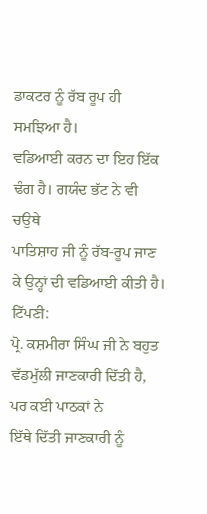ਡਾਕਟਰ ਨੂੰ ਰੱਬ ਰੂਪ ਹੀ ਸਮਝਿਆ ਹੈ।
ਵਡਿਆਈ ਕਰਨ ਦਾ ਇਹ ਇੱਕ ਢੰਗ ਹੈ। ਗਯੰਦ ਭੱਟ ਨੇ ਵੀ ਚਉਥੇ
ਪਾਤਿਸ਼ਾਹ ਜੀ ਨੂੰ ਰੱਬ-ਰੂਪ ਜਾਣ ਕੇ ਉਨ੍ਹਾਂ ਦੀ ਵਡਿਆਈ ਕੀਤੀ ਹੈ।
ਟਿੱਪਣੀ:
ਪ੍ਰੋ. ਕਸ਼ਮੀਰਾ ਸਿੰਘ ਜੀ ਨੇ ਬਹੁਤ ਵੱਡਮੁੱਲੀ ਜਾਣਕਾਰੀ ਦਿੱਤੀ ਹੈ, ਪਰ ਕਈ ਪਾਠਕਾਂ ਨੇ
ਇੱਥੇ ਦਿੱਤੀ ਜਾਣਕਾਰੀ ਨੂੰ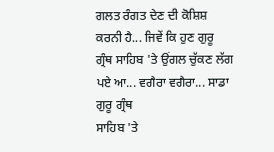ਗਲਤ ਰੰਗਤ ਦੇਣ ਦੀ ਕੋਸ਼ਿਸ਼ ਕਰਨੀ ਹੈ... ਜਿਵੇਂ ਕਿ ਹੁਣ ਗੁਰੂ
ਗ੍ਰੰਥ ਸਾਹਿਬ 'ਤੇ ਉਂਗਲ ਚੁੱਕਣ ਲੱਗ ਪਏ ਆ... ਵਗੈਰਾ ਵਗੈਰਾ... ਸਾਡਾ ਗੁਰੂ ਗ੍ਰੰਥ
ਸਾਹਿਬ 'ਤੇ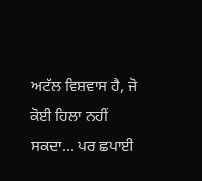ਅਟੱਲ ਵਿਸ਼ਵਾਸ ਹੈ, ਜੋ ਕੋਈ ਹਿਲਾ ਨਹੀਂ ਸਕਦਾ... ਪਰ ਛਪਾਈ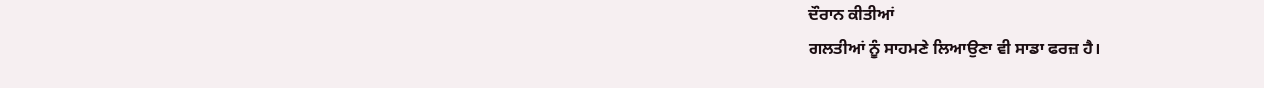ਦੌਰਾਨ ਕੀਤੀਆਂ
ਗਲਤੀਆਂ ਨੂੰ ਸਾਹਮਣੇ ਲਿਆਉਣਾ ਵੀ ਸਾਡਾ ਫਰਜ਼ ਹੈ।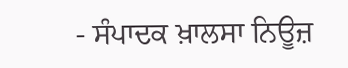- ਸੰਪਾਦਕ ਖ਼ਾਲਸਾ ਨਿਊਜ਼